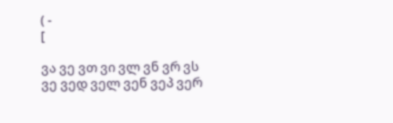( -
[

ვა ვე ვთ ვი ვლ ვნ ვრ ვს
ვე ვედ ველ ვენ ვეპ ვერ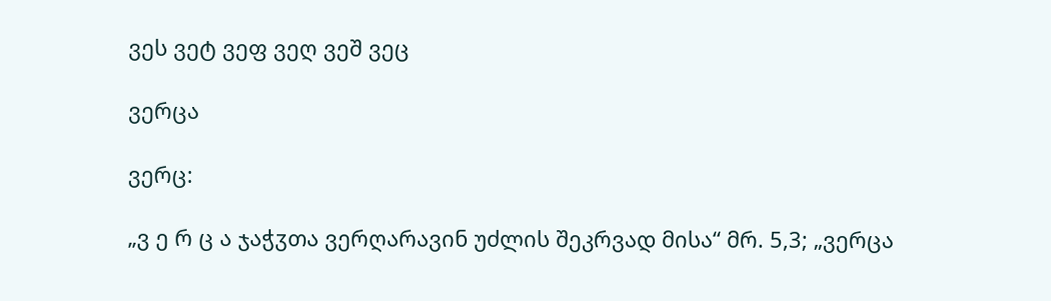ვეს ვეტ ვეფ ვეღ ვეშ ვეც

ვერცა

ვერც:

„ვ ე რ ც ა ჯაჭჳთა ვერღარავინ უძლის შეკრვად მისა“ მრ. 5,3; „ვერცა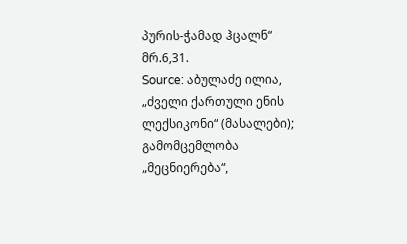პურის-ჭამად ჰცალნ“ მრ.6,31.
Source: აბულაძე ილია, „ძველი ქართული ენის ლექსიკონი“ (მასალები); გამომცემლობა „მეცნიერება“,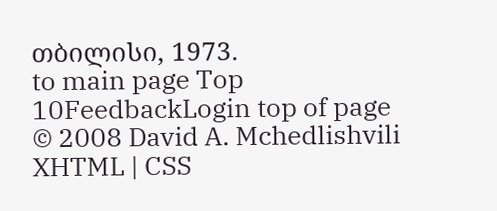თბილისი, 1973.
to main page Top 10FeedbackLogin top of page
© 2008 David A. Mchedlishvili XHTML | CSS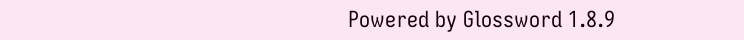Powered by Glossword 1.8.9